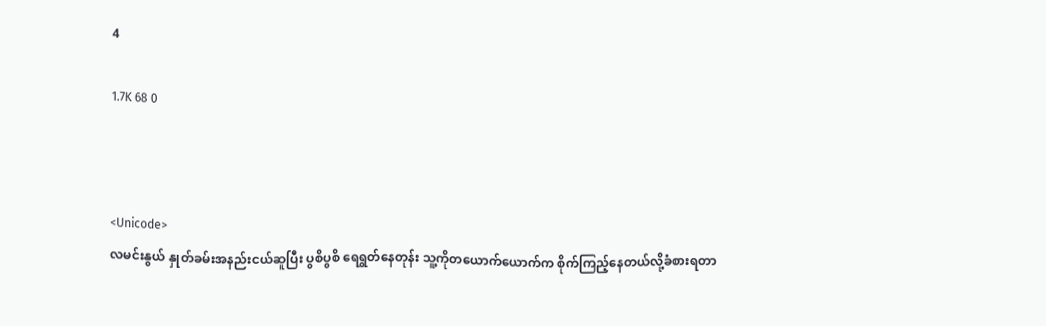4

1.7K 68 0



<Unicode>
လမင်းနွယ် နှုတ်ခမ်းအနည်းငယ်ဆူပြီး ပွစိပွစိ ရေရွတ်နေတုန်း သူ့ကိုတယောက်ယောက်က စိုက်ကြည့်နေတယ်လို့ခံစားရတာ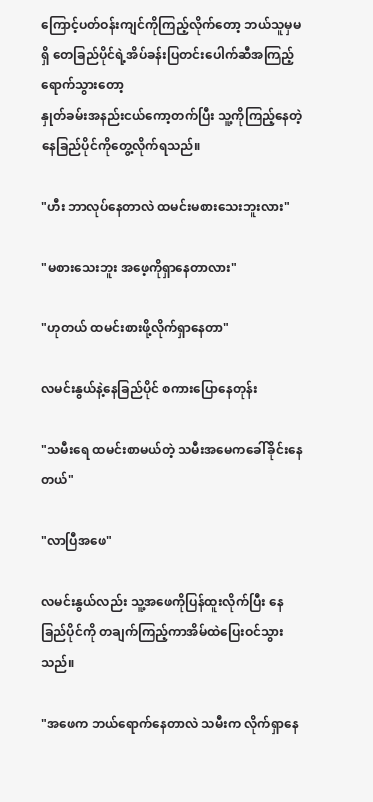ကြောင့်ပတ်ဝန်းကျင်ကိုကြည့်လိုက်တော့ ဘယ်သူမှမရှိ တေခြည်ပိုင်ရဲ့အိပ်ခန်းပြတင်းပေါက်ဆီအကြည့်ရောက်သွားတော့
နှုတ်ခမ်းအနည်းငယ်ကော့တက်ပြီး သူ့ကိုကြည့်နေတဲ့ နေခြည်ပိုင်ကိုတွေ့လိုက်ရသည်။

"ဟီး ဘာလုပ်နေတာလဲ ထမင်းမစားသေးဘူးလား"

"မစားသေးဘူး အဖေ့ကိုရှာနေတာလား"

"ဟုတယ် ထမင်းစားဖို့လိုက်ရှာနေတာ"

လမင်းနွယ်နဲ့နေခြည်ပိုင် စကားပြောနေတုန်း

"သမီးရေ ထမင်းစာမယ်တဲ့ သမီးအမေကခေါ်ခိုင်းနေတယ်"

"လာပြီအဖေ"

လမင်းနွယ်လည်း သူ့အဖေကိုပြန်ထူးလိုက်ပြီး နေခြည်ပိုင်ကို တချက်ကြည့်ကာအိမ်ထဲပြေးဝင်သွားသည်။

"အဖေက ဘယ်ရောက်နေတာလဲ သမီးက လိုက်ရှာနေ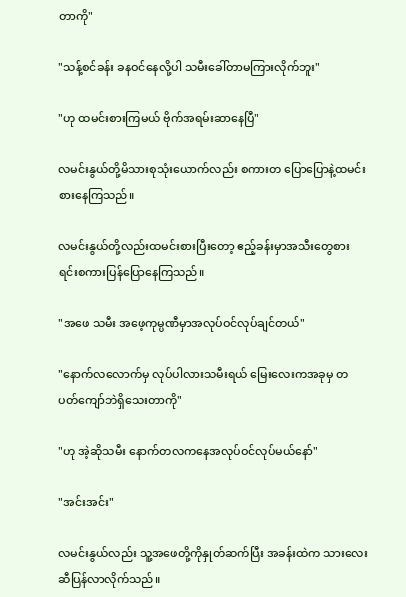တာကို"

"သန့်စင်ခန်း ခနဝင်နေလို့ပါ သမီးခေါ်တာမကြားလိုက်ဘူး"

"ဟု ထမင်းစားကြမယ် ဗိုက်အရမ်းဆာနေပြီ"

လမင်းနွယ်တို့မိသားစုသုံးယောက်လည်း စကားတ‌ ပြောပြောနဲ့ထမင်းစားနေကြသည်။

လမင်းနွယ်တို့လည်းထမင်းစားပြီးတော့ ဧည့်ခန်းမှာအသီးတွေစားရင်းစကားပြန်ပြောနေကြသည်။

"အဖေ သမီး အဖေ့ကုမ္ပဏီမှာအလုပ်ဝင်လုပ်ချင်တယ်"

"နောက်လလောက်မှ လုပ်ပါလားသမီးရယ် မြေးလေးကအခုမှ တပတ်ကျော်ဘဲရှိသေးတာကို"

"ဟု အဲ့ဆိုသမီး နောက်တလ‌ကနေအလုပ်ဝင်လုပ်မယ်နော်"

"အင်းအင်း"

လမင်းနွယ်လည်း သူ့အဖေတို့ကိုနှုတ်ဆက်ပြီး အခန်းထဲက သားလေးဆီပြန်လာလိုက်သည်။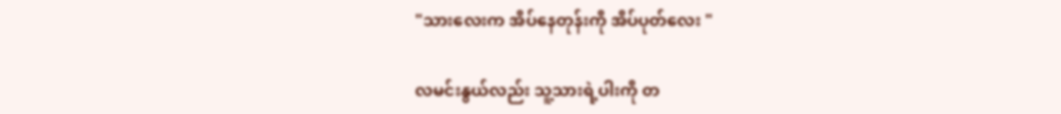"သားလေးက အိပ်နေတုန်းကို အိပ်ပုတ်လေး "

လမင်းနွယ်လည်း သူ့သားရဲ့ပါးကို တ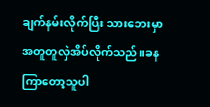ချက်နမ်းလိုက်ပြီး သားဘေးမှာ အတူတူလှဲအိပ်လိုက်သည်။ခနကြာတော့သူပါ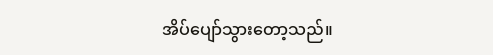အိပ်ပျော်သွားတော့သည်။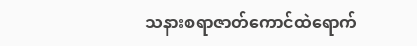သနားစရာဇာတ်ကောင်ထဲရောက်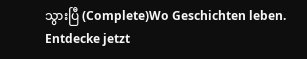သွားပြီ (Complete)Wo Geschichten leben. Entdecke jetzt